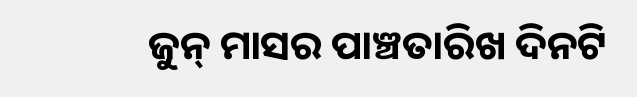ଜୁନ୍ ମାସର ପାଞ୍ଚତାରିଖ ଦିନଟି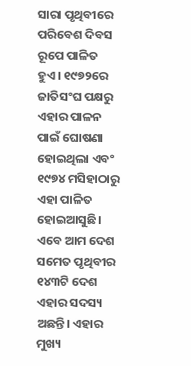ସାରା ପୃଥିବୀରେ ପରିବେଶ ଦିବସ ରୂପେ ପାଳିତ ହୁଏ। ୧୯୭୨ରେ ଜାତିସଂଘ ପକ୍ଷରୁ ଏହାର ପାଳନ ପାଇଁ ଘୋଷଣା ହୋଇଥିଲା ଏବଂ ୧୯୭୪ ମସିହାଠାରୁ ଏହା ପାଳିତ ହୋଇଆସୁଛି। ଏବେ ଆମ ଦେଶ ସମେତ ପୃଥିବୀର ୧୪୩ଟି ଦେଶ ଏହାର ସଦସ୍ୟ ଅଛନ୍ତି। ଏହାର ମୁଖ୍ୟ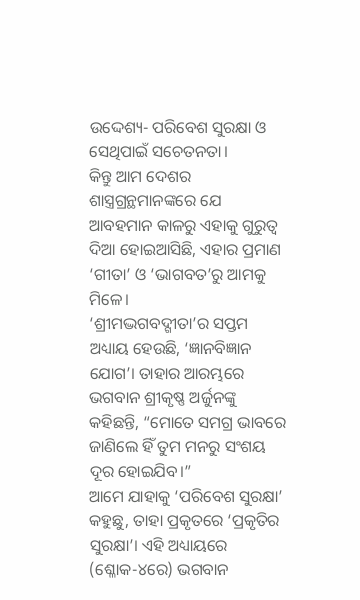ଉଦ୍ଦେଶ୍ୟ- ପରିବେଶ ସୁରକ୍ଷା ଓ ସେଥିପାଇଁ ସଚେତନତା।
କିନ୍ତୁ ଆମ ଦେଶର ଶାସ୍ତ୍ରଗ୍ରନ୍ଥମାନଙ୍କରେ ଯେ ଆବହମାନ କାଳରୁ ଏହାକୁ ଗୁରୁତ୍ୱ ଦିଆ ହୋଇଆସିଛି, ଏହାର ପ୍ରମାଣ ‘ଗୀତା’ ଓ ‘ଭାଗବତ’ରୁ ଆମକୁ ମିଳେ।
‘ଶ୍ରୀମଦ୍ଭଗବଦ୍ଗୀତା’ର ସପ୍ତମ ଅଧ୍ୟାୟ ହେଉଛି, ‘ଜ୍ଞାନବିଜ୍ଞାନ ଯୋଗ’। ତାହାର ଆରମ୍ଭରେ ଭଗବାନ ଶ୍ରୀକୃଷ୍ଣ ଅର୍ଜୁନଙ୍କୁ କହିଛନ୍ତି, “ମୋତେ ସମଗ୍ର ଭାବରେ ଜାଣିଲେ ହିଁ ତୁମ ମନରୁ ସଂଶୟ ଦୂର ହୋଇଯିବ।”
ଆମେ ଯାହାକୁ ‘ପରିବେଶ ସୁରକ୍ଷା’ କହୁଛୁ, ତାହା ପ୍ରକୃତରେ ‘ପ୍ରକୃତିର ସୁରକ୍ଷା’। ଏହି ଅଧ୍ୟାୟରେ (ଶ୍ଳୋକ-୪ରେ) ଭଗବାନ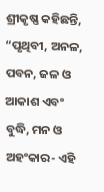ଶ୍ରୀକୃଷ୍ଣ କହିଛନ୍ତି, “ପୃଥିବୀ, ଅନଳ, ପବନ, ଜଳ ଓ ଆକାଶ ଏବଂ ବୁଦ୍ଧି, ମନ ଓ ଅହଂକାର- ଏହି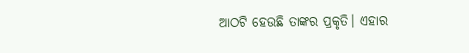ଆଠଟି ହେଉଛି ତାଙ୍କର ପ୍ରକୃତି। ଏହାର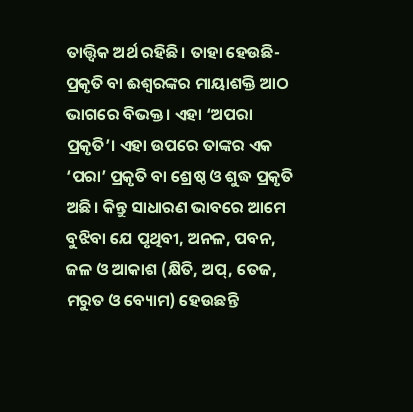ତାତ୍ତ୍ୱିକ ଅର୍ଥ ରହିଛି। ତାହା ହେଉଛି- ପ୍ରକୃତି ବା ଈଶ୍ୱରଙ୍କର ମାୟାଶକ୍ତି ଆଠ ଭାଗରେ ବିଭକ୍ତ। ଏହା ‘ଅପରା ପ୍ରକୃତି’। ଏହା ଉପରେ ତାଙ୍କର ଏକ ‘ପରା’ ପ୍ରକୃତି ବା ଶ୍ରେଷ୍ଠ ଓ ଶୁଦ୍ଧ ପ୍ରକୃତି ଅଛି। କିନ୍ତୁ ସାଧାରଣ ଭାବରେ ଆମେ ବୁଝିବା ଯେ ପୃଥିବୀ, ଅନଳ, ପବନ, ଜଳ ଓ ଆକାଶ (କ୍ଷିତି, ଅପ୍, ତେଜ, ମରୁତ ଓ ବ୍ୟୋମ) ହେଉଛନ୍ତି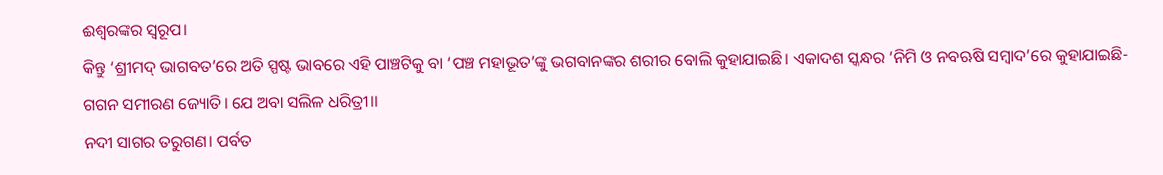ଈଶ୍ୱରଙ୍କର ସ୍ୱରୂପ।
କିନ୍ତୁ ‘ଶ୍ରୀମଦ୍ ଭାଗବତ’ରେ ଅତି ସ୍ପଷ୍ଟ ଭାବରେ ଏହି ପାଞ୍ଚଟିକୁ ବା ‘ପଞ୍ଚ ମହାଭୂତ’ଙ୍କୁ ଭଗବାନଙ୍କର ଶରୀର ବୋଲି କୁହାଯାଇଛି। ଏକାଦଶ ସ୍କନ୍ଧର ‘ନିମି ଓ ନବଋଷି ସମ୍ବାଦ’ରେ କୁହାଯାଇଛି-
ଗଗନ ସମୀରଣ ଜ୍ୟୋତି। ଯେ ଅବା ସଲିଳ ଧରିତ୍ରୀ।।
ନଦୀ ସାଗର ତରୁଗଣ। ପର୍ବତ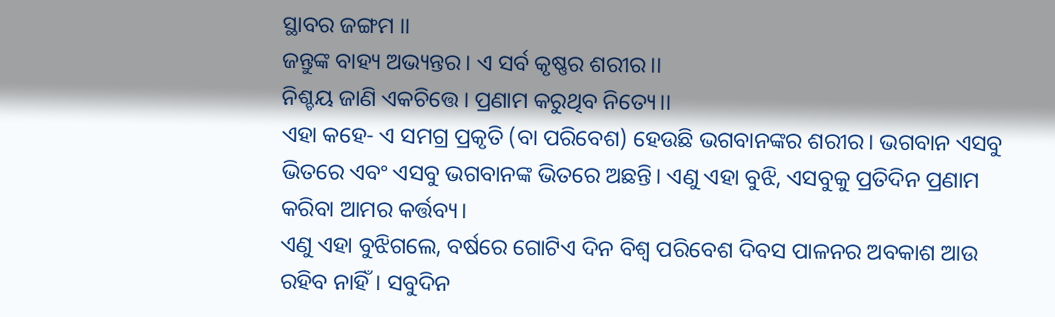ସ୍ଥାବର ଜଙ୍ଗମ ।।
ଜନ୍ତୁଙ୍କ ବାହ୍ୟ ଅଭ୍ୟନ୍ତର। ଏ ସର୍ବ କୃଷ୍ଣର ଶରୀର।।
ନିଶ୍ଚୟ ଜାଣି ଏକଚିତ୍ତେ। ପ୍ରଣାମ କରୁଥିବ ନିତ୍ୟେ।।
ଏହା କହେ- ଏ ସମଗ୍ର ପ୍ରକୃତି (ବା ପରିବେଶ) ହେଉଛି ଭଗବାନଙ୍କର ଶରୀର। ଭଗବାନ ଏସବୁ ଭିତରେ ଏବଂ ଏସବୁ ଭଗବାନଙ୍କ ଭିତରେ ଅଛନ୍ତି। ଏଣୁ ଏହା ବୁଝି, ଏସବୁକୁ ପ୍ରତିଦିନ ପ୍ରଣାମ କରିବା ଆମର କର୍ତ୍ତବ୍ୟ।
ଏଣୁ ଏହା ବୁଝିଗଲେ, ବର୍ଷରେ ଗୋଟିଏ ଦିନ ବିଶ୍ୱ ପରିବେଶ ଦିବସ ପାଳନର ଅବକାଶ ଆଉ ରହିବ ନାହିଁ। ସବୁଦିନ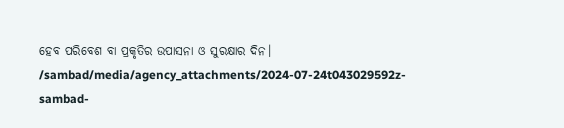ହେବ ପରିବେଶ ବା ପ୍ରକୃତିର ଉପାସନା ଓ ସୁରକ୍ଷାର ଦିନ।
/sambad/media/agency_attachments/2024-07-24t043029592z-sambad-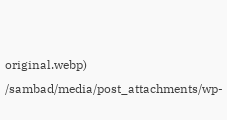original.webp)
/sambad/media/post_attachments/wp-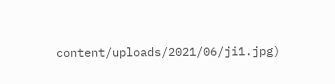content/uploads/2021/06/ji1.jpg)